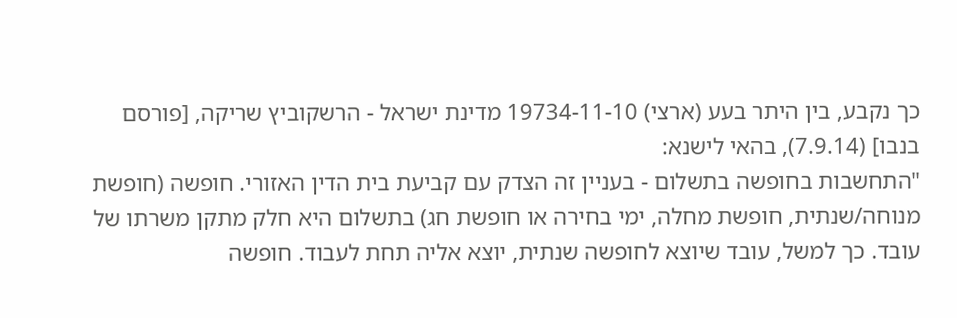כך נקבע, בין היתר בעע (ארצי) 19734-11-10 מדינת ישראל - הרשקוביץ שריקה, [פורסם בנבו] (7.9.14), בהאי לישנא:
"התחשבות בחופשה בתשלום - בעניין זה הצדק עם קביעת בית הדין האזורי. חופשה (חופשת מנוחה/שנתית, חופשת מחלה, ימי בחירה או חופשת חג) בתשלום היא חלק מתקן משרתו של עובד. כך למשל, עובד שיוצא לחופשה שנתית, יוצא אליה תחת לעבוד. חופשה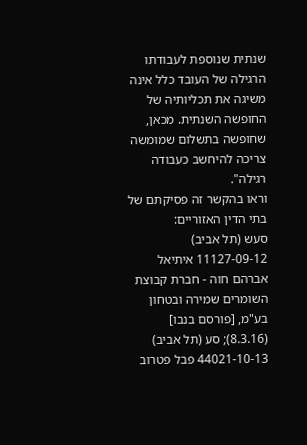שנתית שנוספת לעבודתו הרגילה של העובד כלל אינה משיגה את תכליותיה של החופשה השנתית. מכאן, שחופשה בתשלום שמומשה צריכה להיחשב כעבודה רגילה".
וראו בהקשר זה פסיקתם של בתי הדין האזוריים:
סעש (תל אביב) 11127-09-12 איתיאל אברהם חוה - חברת קבוצת השומרים שמירה ובטחון בע"מ, [פורסם בנבו] (8.3.16); סע (תל אביב) 44021-10-13 פבל פטרוב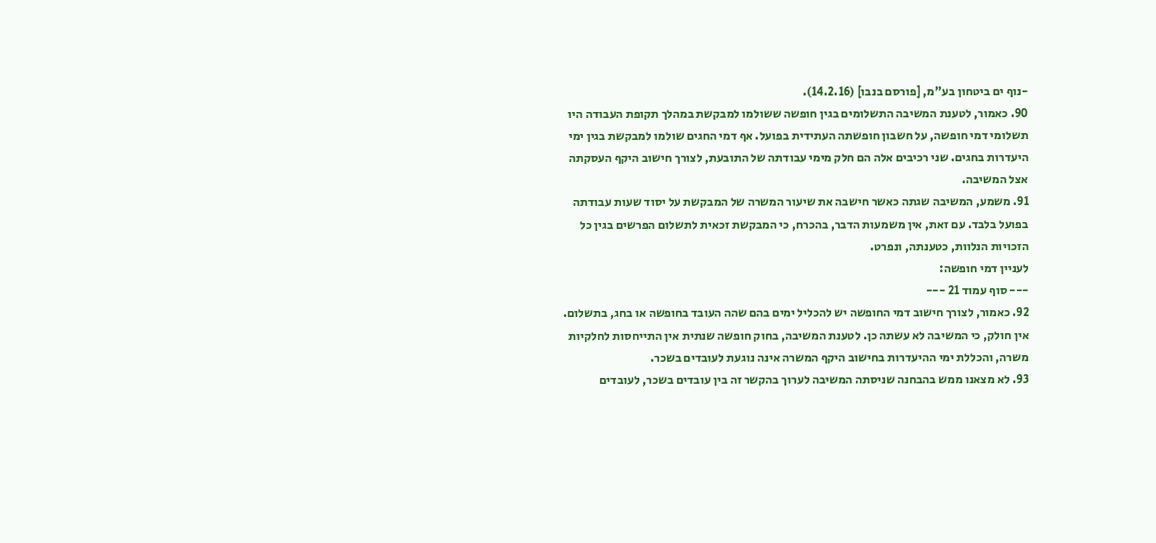-נוף ים ביטחון בע"מ, [פורסם בנבו] (14.2.16).
90. כאמור, לטענת המשיבה התשלומים בגין חופשה ששולמו למבקשת במהלך תקופת העבודה היו תשלומי דמי חופשה, על חשבון חופשתה העתידית בפועל. אף דמי החגים שולמו למבקשת בגין ימי היעדרות בחגים. שני רכיבים אלה הם חלק מימי עבודתה של התובעת, לצורך חישוב היקף העסקתה אצל המשיבה.
91. משמע, המשיבה שגתה כאשר חישבה את שיעור המשרה של המבקשת על יסוד שעות עבודתה בפועל בלבד. עם זאת, אין משמעות הדבר, בהכרח, כי המבקשת זכאית לתשלום הפרשים בגין כל הזכויות הנלוות, כטענתה, ונפרט.
לעניין דמי חופשה:
--- סוף עמוד 21 ---
92. כאמור, לצורך חישוב דמי החופשה יש להכליל ימים בהם שהה העובד בחופשה או בחג, בתשלום. אין חולק, כי המשיבה לא עשתה כן. לטענת המשיבה, בחוק חופשה שנתית אין התייחסות לחלקיות משרה, והכללת ימי ההיעדרות בחישוב היקף המשרה אינה נוגעת לעובדים בשכר.
93. לא מצאנו ממש בהבחנה שניסתה המשיבה לערוך בהקשר זה בין עובדים בשכר, לעובדים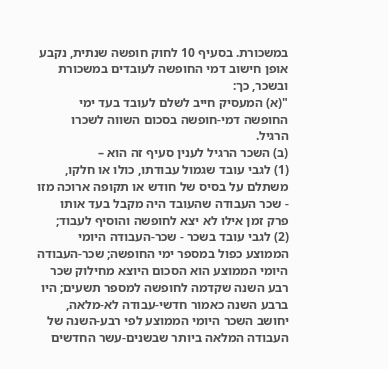במשכורת. בסעיף 10 לחוק חופשה שנתית, נקבע אופן חישוב דמי החופשה לעובדים במשכורת ובשכר, כך:
"(א) המעסיק חייב לשלם לעובד בעד ימי החופשה דמי-חופשה בסכום השווה לשכרו הרגיל.
(ב) השכר הרגיל לענין סעיף זה הוא –
(1) לגבי עובד שגמול עבודתו, כולו או חלקו, משתלם על בסיס של חודש או תקופה ארוכה מזו - שכר העבודה שהעובד היה מקבל בעד אותו פרק זמן אילו לא יצא לחופשה והוסיף לעבוד;
(2) לגבי עובד בשכר - שכר-העבודה היומי הממוצע כפול במספר ימי החופשה; שכר-העבודה היומי הממוצע הוא הסכום היוצא מחילוק שכר רבע השנה שקדמה לחופשה למספר תשעים; היו ברבע השנה כאמור חדשי-עבודה לא-מלאה, יחושב השכר היומי הממוצע לפי רבע-השנה של העבודה המלאה ביותר שבשנים-עשר החדשים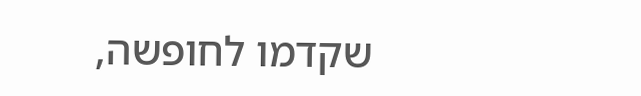שקדמו לחופשה,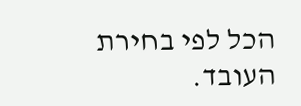הכל לפי בחירת העובד.